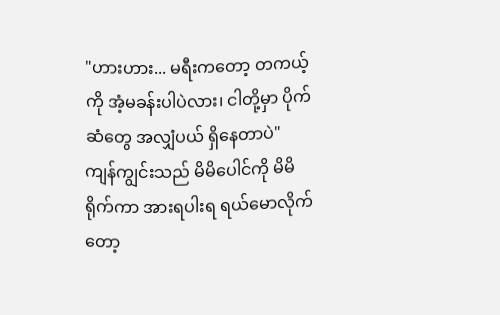"ဟားဟား... မရီးကတော့ တကယ့်ကို အံ့မခန်းပါပဲလား၊ ငါတို့မှာ ပိုက်ဆံတွေ အလျှံပယ် ရှိနေတာပဲ"
ကျန်ကျွင်းသည် မိမိပေါင်ကို မိမိရိုက်ကာ အားရပါးရ ရယ်မောလိုက်တော့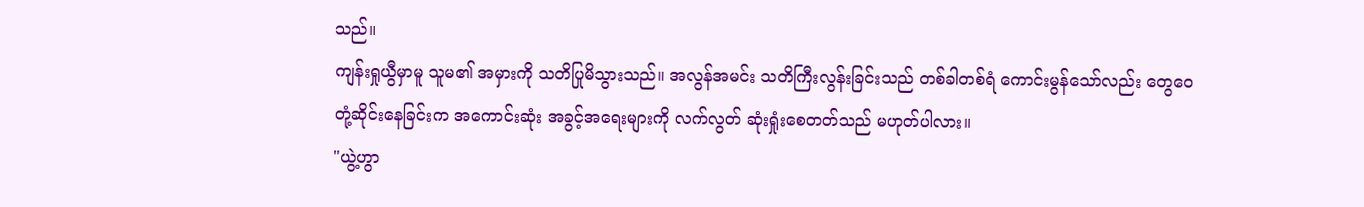သည်။
ကျန်းရှုယွီမှာမူ သူမ၏ အမှားကို သတိပြုမိသွားသည်။ အလွန်အမင်း သတိကြီးလွန်းခြင်းသည် တစ်ခါတစ်ရံ ကောင်းမွန်သော်လည်း တွေဝေတုံ့ဆိုင်းနေခြင်းက အကောင်းဆုံး အခွင့်အရေးများကို လက်လွတ် ဆုံးရှုံးစေတတ်သည် မဟုတ်ပါလား။
"ယွဲ့ဟွာ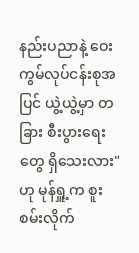နည်းပညာနဲ့ ဝေးကွမ်လုပ်ငန်းစုအပြင် ယွဲ့ယွဲ့မှာ တခြား စီးပွားရေးတွေ ရှိသေးလား"
ဟု မုန်ရှူ့က စူးစမ်းလိုက်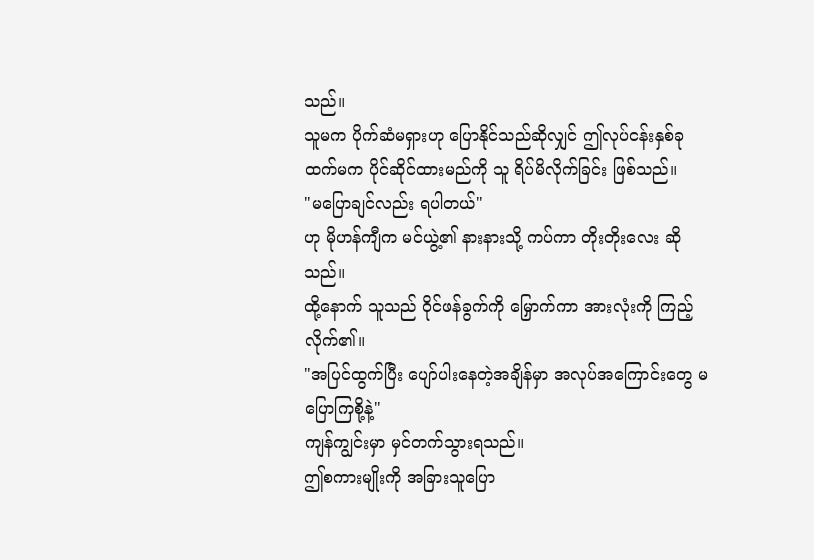သည်။
သူမက ပိုက်ဆံမရှားဟု ပြောနိုင်သည်ဆိုလျှင် ဤလုပ်ငန်းနှစ်ခုထက်မက ပိုင်ဆိုင်ထားမည်ကို သူ ရိပ်မိလိုက်ခြင်း ဖြစ်သည်။
"မပြောချင်လည်း ရပါတယ်"
ဟု မိုဟန်ကျီက မင်ယွဲ့၏ နားနားသို့ ကပ်ကာ တိုးတိုးလေး ဆိုသည်။
ထို့နောက် သူသည် ဝိုင်ဖန်ခွက်ကို မြှောက်ကာ အားလုံးကို ကြည့်လိုက်၏။
"အပြင်ထွက်ပြီး ပျော်ပါးနေတဲ့အချိန်မှာ အလုပ်အကြောင်းတွေ မပြောကြစို့နဲ့"
ကျန်ကျွင်းမှာ မှင်တက်သွားရသည်။
ဤစကားမျိုးကို အခြားသူပြော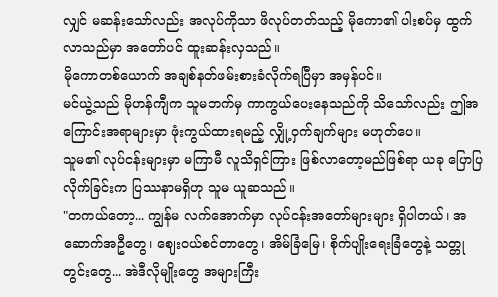လျှင် မဆန်းသော်လည်း အလုပ်ကိုသာ ဖိလုပ်တတ်သည့် မိုကော၏ ပါးစပ်မှ ထွက်လာသည်မှာ အတော်ပင် ထူးဆန်းလှသည်။
မိုကောတစ်ယောက် အချစ်နတ်ဖမ်းစားခံလိုက်ရပြီမှာ အမှန်ပင်။
မင်ယွဲ့သည် မိုဟန်ကျီက သူမဘက်မှ ကာကွယ်ပေးနေသည်ကို သိသော်လည်း ဤအကြောင်းအရာများမှာ ဖုံးကွယ်ထားရမည့် လျှို့ဝှက်ချက်များ မဟုတ်ပေ။
သူမ၏ လုပ်ငန်းများမှာ မကြာမီ လူသိရှင်ကြား ဖြစ်လာတော့မည်ဖြစ်ရာ ယခု ပြောပြလိုက်ခြင်းက ပြဿနာမရှိဟု သူမ ယူဆသည်။
"တကယ်တော့... ကျွန်မ လက်အောက်မှာ လုပ်ငန်းအတော်များများ ရှိပါတယ်၊ အဆောက်အဦတွေ၊ ဈေးဝယ်စင်တာတွေ၊ အိမ်ခြံမြေ၊ စိုက်ပျိုးရေးခြံတွေနဲ့ သတ္တုတွင်းတွေ... အဲဒီလိုမျိုးတွေ အများကြီး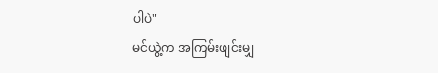ပါပဲ"
မင်ယွဲ့က အကြမ်းဖျင်းမျှ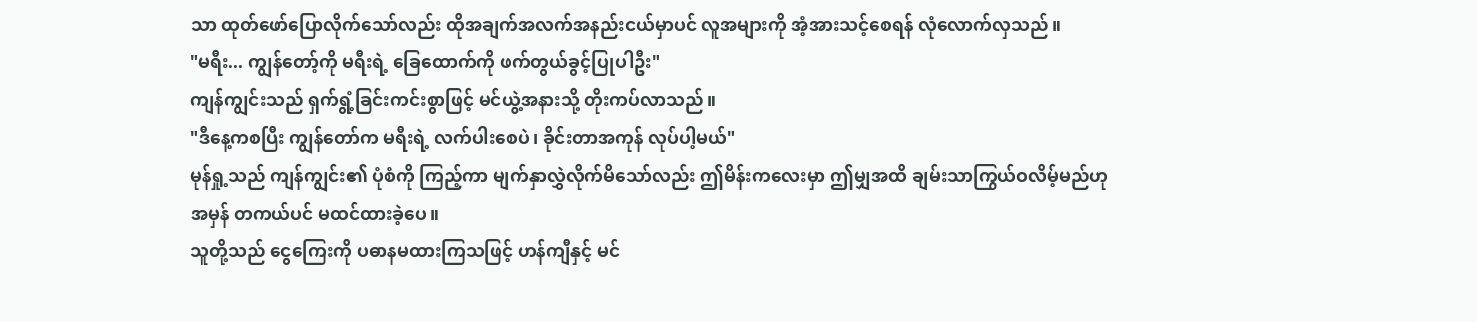သာ ထုတ်ဖော်ပြောလိုက်သော်လည်း ထိုအချက်အလက်အနည်းငယ်မှာပင် လူအများကို အံ့အားသင့်စေရန် လုံလောက်လှသည်။
"မရီး... ကျွန်တော့်ကို မရီးရဲ့ ခြေထောက်ကို ဖက်တွယ်ခွင့်ပြုပါဦး"
ကျန်ကျွင်းသည် ရှက်ရွံ့ခြင်းကင်းစွာဖြင့် မင်ယွဲ့အနားသို့ တိုးကပ်လာသည်။
"ဒီနေ့ကစပြီး ကျွန်တော်က မရီးရဲ့ လက်ပါးစေပဲ၊ ခိုင်းတာအကုန် လုပ်ပါ့မယ်"
မုန်ရှု့သည် ကျန်ကျွင်း၏ ပုံစံကို ကြည့်ကာ မျက်နှာလွှဲလိုက်မိသော်လည်း ဤမိန်းကလေးမှာ ဤမျှအထိ ချမ်းသာကြွယ်ဝလိမ့်မည်ဟု အမှန် တကယ်ပင် မထင်ထားခဲ့ပေ။
သူတို့သည် ငွေကြေးကို ပဓာနမထားကြသဖြင့် ဟန်ကျီနှင့် မင်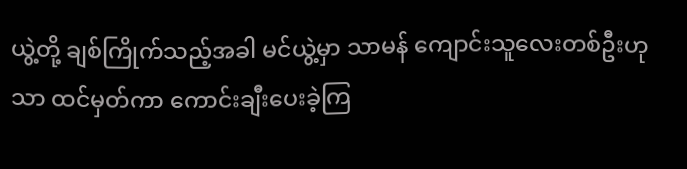ယွဲ့တို့ ချစ်ကြိုက်သည့်အခါ မင်ယွဲ့မှာ သာမန် ကျောင်းသူလေးတစ်ဦးဟုသာ ထင်မှတ်ကာ ကောင်းချီးပေးခဲ့ကြ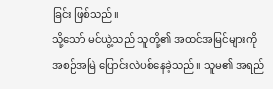ခြင်း ဖြစ်သည်။
သို့သော် မင်ယွဲ့သည် သူတို့၏ အထင်အမြင်များကို အစဉ်အမြဲ ပြောင်းလဲပစ်နေခဲ့သည်။ သူမ၏ အရည်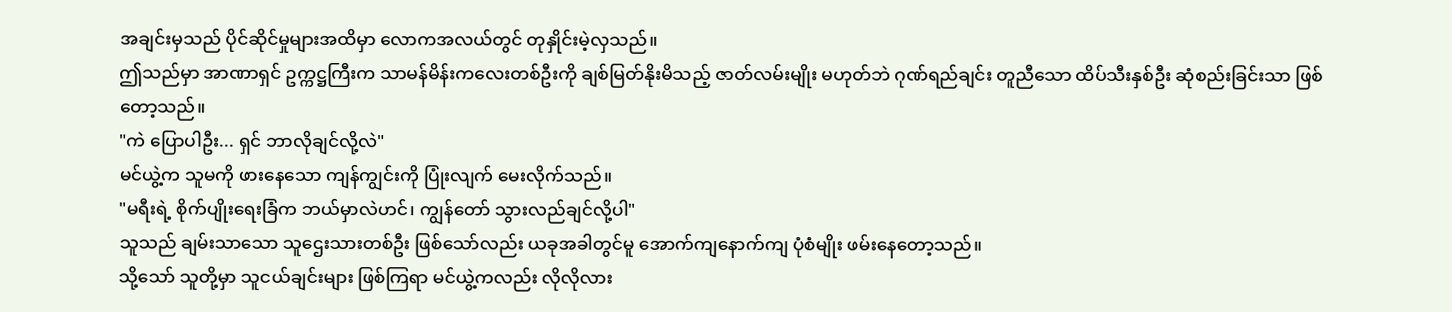အချင်းမှသည် ပိုင်ဆိုင်မှုများအထိမှာ လောကအလယ်တွင် တုနှိုင်းမဲ့လှသည်။
ဤသည်မှာ အာဏာရှင် ဥက္ကဋ္ဌကြီးက သာမန်မိန်းကလေးတစ်ဦးကို ချစ်မြတ်နိုးမိသည့် ဇာတ်လမ်းမျိုး မဟုတ်ဘဲ ဂုဏ်ရည်ချင်း တူညီသော ထိပ်သီးနှစ်ဦး ဆုံစည်းခြင်းသာ ဖြစ် တော့သည်။
"ကဲ ပြောပါဦး... ရှင် ဘာလိုချင်လို့လဲ"
မင်ယွဲ့က သူမကို ဖားနေသော ကျန်ကျွင်းကို ပြုံးလျက် မေးလိုက်သည်။
"မရီးရဲ့ စိုက်ပျိုးရေးခြံက ဘယ်မှာလဲဟင်၊ ကျွန်တော် သွားလည်ချင်လို့ပါ"
သူသည် ချမ်းသာသော သူဌေးသားတစ်ဦး ဖြစ်သော်လည်း ယခုအခါတွင်မူ အောက်ကျနောက်ကျ ပုံစံမျိုး ဖမ်းနေတော့သည်။
သို့သော် သူတို့မှာ သူငယ်ချင်းများ ဖြစ်ကြရာ မင်ယွဲ့ကလည်း လိုလိုလား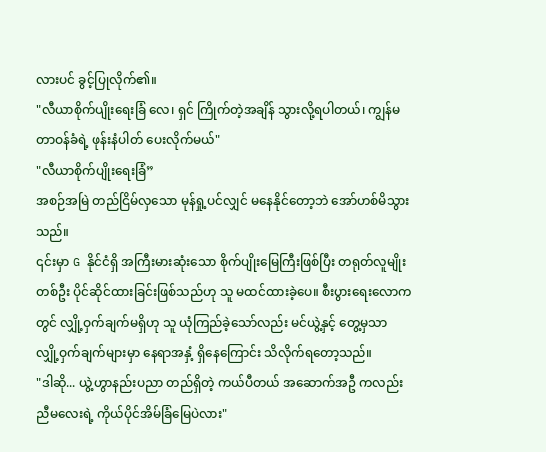လားပင် ခွင့်ပြုလိုက်၏။
"လီယာစိုက်ပျိုးရေးခြံ လေ၊ ရှင် ကြိုက်တဲ့အချိန် သွားလို့ရပါတယ်၊ ကျွန်မ တာဝန်ခံရဲ့ ဖုန်းနံပါတ် ပေးလိုက်မယ်"
"လီယာစိုက်ပျိုးရေးခြံ”
အစဉ်အမြဲ တည်ငြိမ်လှသော မုန်ရှု့ပင်လျှင် မနေနိုင်တော့ဘဲ အော်ဟစ်မိသွားသည်။
၎င်းမှာ G နိုင်ငံရှိ အကြီးမားဆုံးသော စိုက်ပျိုးမြေကြီးဖြစ်ပြီး တရုတ်လူမျိုးတစ်ဦး ပိုင်ဆိုင်ထားခြင်းဖြစ်သည်ဟု သူ မထင်ထားခဲ့ပေ။ စီးပွားရေးလောကတွင် လျှို့ဝှက်ချက်မရှိဟု သူ ယုံကြည်ခဲ့သော်လည်း မင်ယွဲ့နှင့် တွေ့မှသာ လျှို့ဝှက်ချက်များမှာ နေရာအနှံ့ ရှိနေကြောင်း သိလိုက်ရတော့သည်။
"ဒါဆို... ယွဲ့ဟွာနည်းပညာ တည်ရှိတဲ့ ကယ်ပီတယ် အဆောက်အဦ ကလည်း ညီမလေးရဲ့ ကိုယ်ပိုင်အိမ်ခြံမြေပဲလား"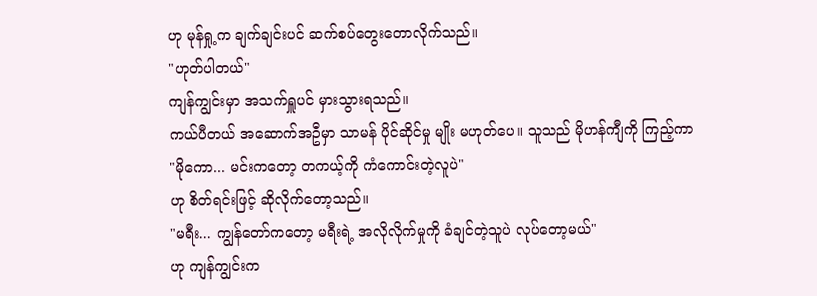ဟု မုန်ရှု့က ချက်ချင်းပင် ဆက်စပ်တွေးတောလိုက်သည်။
"ဟုတ်ပါတယ်"
ကျန်ကျွင်းမှာ အသက်ရှူပင် မှားသွားရသည်။
ကယ်ပီတယ် အဆောက်အဦမှာ သာမန် ပိုင်ဆိုင်မှု မျိုး မဟုတ်ပေ။ သူသည် မိုဟန်ကျီကို ကြည့်ကာ
"မိုကော... မင်းကတော့ တကယ့်ကို ကံကောင်းတဲ့လူပဲ"
ဟု စိတ်ရင်းဖြင့် ဆိုလိုက်တော့သည်။
"မရီး... ကျွန်တော်ကတော့ မရီးရဲ့ အလိုလိုက်မှုကို ခံချင်တဲ့သူပဲ လုပ်တော့မယ်"
ဟု ကျန်ကျွင်းက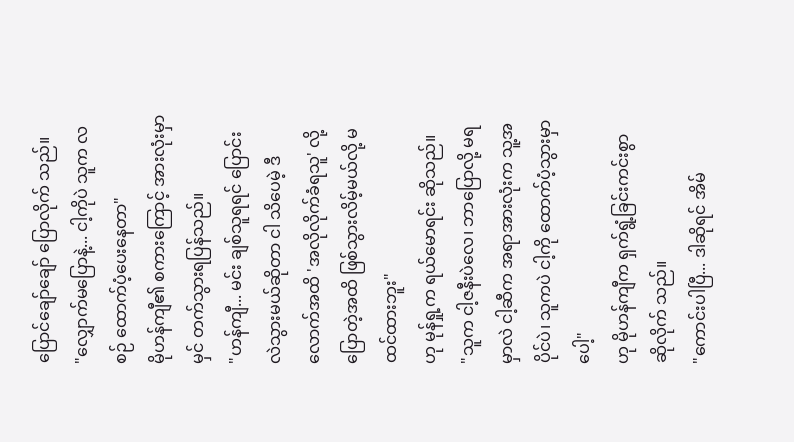ပြောင်ချော်ချော် ပြောလိုက် သည်။
"လျှောက်မပြောနဲ့... ငါ့ကိုပဲ သူက လစဉ် ထောက်ပံ့ပေးနေတာ"
မိုဟန်ကျီ၏ စကားကြောင့် အားလုံးမှာ မှင် တက်သွားရပြန်သည်။
"ဟန်ကျီ... မင်း ချစ်သူရရင် ပြောင်းလဲသွားမယ်ဆိုတာ ငါ သိပေမဲ့ ဒီလောက်အထိ 'အလိုလိုက်ခံရသူ' လို့ ပြောတဲ့အထိ ဖြစ်သွားလိမ့်မယ်လို့ မထင်ထားဘူး"
ဟု မုန်ရှု့က ရယ်မောရင်း ဆိုသည်။
"သူက ငါ့ဇနီးပဲလေ၊ ဘာပြောလို့ မရမှာလဲ ငါ့ဆီက အရာအားလုံးက သူ့အပိုင်ပဲ၊ သူကပဲ ငါ့ကို ထောက်ပံ့သွားမှာပေါ့"
ဟု မိုဟန်ကျီက ရှက်ရွံ့ခြင်းကင်းစွာ ဆိုလိုက် သည်။
"ကောင်းပါပြီ... ဒါဆိုရင် အိမ်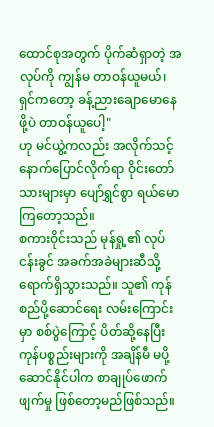ထောင်စုအတွက် ပိုက်ဆံရှာတဲ့ အလုပ်ကို ကျွန်မ တာဝန်ယူမယ်၊ ရှင်ကတော့ ခန့်ညားချောမောနေဖို့ပဲ တာဝန်ယူပေါ့"
ဟု မင်ယွဲ့ကလည်း အလိုက်သင့် နောက်ပြောင်လိုက်ရာ ဝိုင်းတော်သားများမှာ ပျော်ရွှင်စွာ ရယ်မောကြတော့သည်။
စကားဝိုင်းသည် မုန်ရှု့၏ လုပ်ငန်းခွင် အခက်အခဲများဆီသို့ ရောက်ရှိသွားသည်။ သူ၏ ကုန်စည်ပို့ဆောင်ရေး လမ်းကြောင်းမှာ စစ်ပွဲကြောင့် ပိတ်ဆို့နေပြီး ကုန်ပစ္စည်းများကို အချိန်မီ မပို့ဆောင်နိုင်ပါက စာချုပ်ဖောက်ဖျက်မှု ဖြစ်တော့မည်ဖြစ်သည်။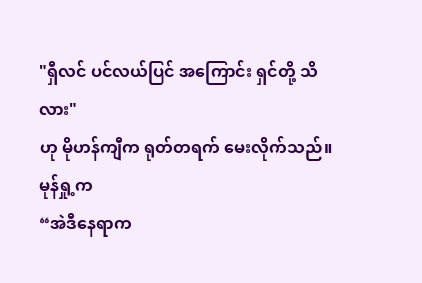"ရှီလင် ပင်လယ်ပြင် အကြောင်း ရှင်တို့ သိလား"
ဟု မိုဟန်ကျီက ရုတ်တရက် မေးလိုက်သည်။
မုန်ရှု့က
“အဲဒီနေရာက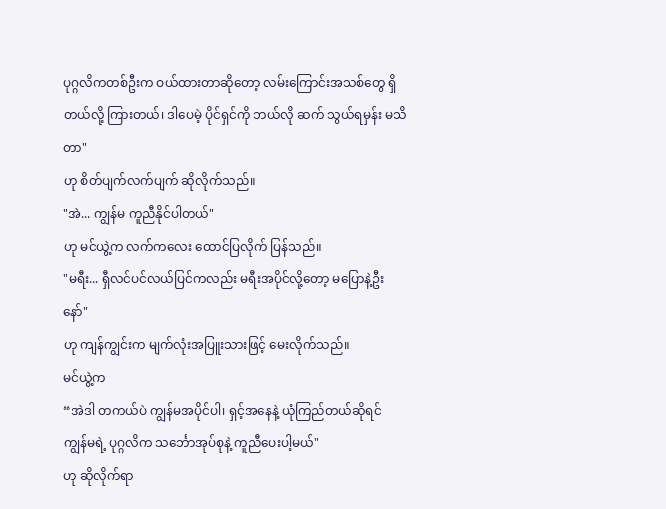ပုဂ္ဂလိကတစ်ဦးက ဝယ်ထားတာဆိုတော့ လမ်းကြောင်းအသစ်တွေ ရှိတယ်လို့ ကြားတယ်၊ ဒါပေမဲ့ ပိုင်ရှင်ကို ဘယ်လို ဆက် သွယ်ရမှန်း မသိတာ"
ဟု စိတ်ပျက်လက်ပျက် ဆိုလိုက်သည်။
"အဲ... ကျွန်မ ကူညီနိုင်ပါတယ်"
ဟု မင်ယွဲ့က လက်ကလေး ထောင်ပြလိုက် ပြန်သည်။
"မရီး... ရှီလင်ပင်လယ်ပြင်ကလည်း မရီးအပိုင်လို့တော့ မပြောနဲ့ဦးနော်"
ဟု ကျန်ကျွင်းက မျက်လုံးအပြူးသားဖြင့် မေးလိုက်သည်။
မင်ယွဲ့က
“အဲဒါ တကယ်ပဲ ကျွန်မအပိုင်ပါ၊ ရှင့်အနေနဲ့ ယုံကြည်တယ်ဆိုရင် ကျွန်မရဲ့ ပုဂ္ဂလိက သင်္ဘောအုပ်စုနဲ့ ကူညီပေးပါ့မယ်"
ဟု ဆိုလိုက်ရာ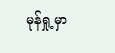မုန်ရှု့မှာ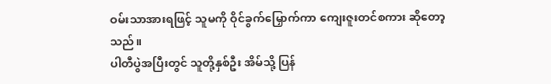ဝမ်းသာအားရဖြင့် သူမကို ဝိုင်ခွက်မြှောက်ကာ ကျေးဇူးတင်စကား ဆိုတော့သည်။
ပါတီပွဲအပြီးတွင် သူတို့နှစ်ဦး အိမ်သို့ ပြန်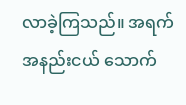လာခဲ့ကြသည်။ အရက်အနည်းငယ် သောက်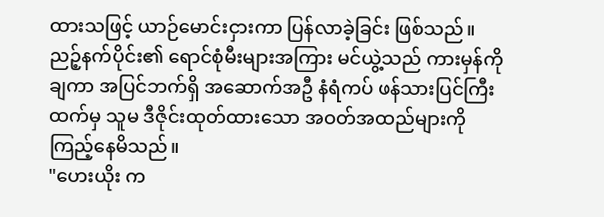ထားသဖြင့် ယာဉ်မောင်းငှားကာ ပြန်လာခဲ့ခြင်း ဖြစ်သည်။
ညဉ့်နက်ပိုင်း၏ ရောင်စုံမီးများအကြား မင်ယွဲ့သည် ကားမှန်ကို ချကာ အပြင်ဘက်ရှိ အဆောက်အဦ နံရံကပ် ဖန်သားပြင်ကြီးထက်မှ သူမ ဒီဇိုင်းထုတ်ထားသော အဝတ်အထည်များကို ကြည့်နေမိသည်။
"ဟေးယိုး က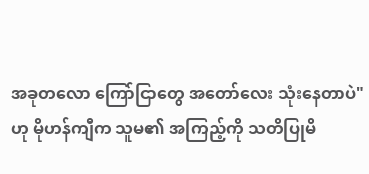အခုတလော ကြော်ငြာတွေ အတော်လေး သုံးနေတာပဲ"
ဟု မိုဟန်ကျီက သူမ၏ အကြည့်ကို သတိပြုမိ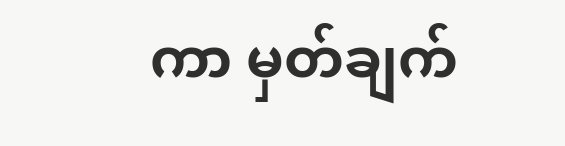ကာ မှတ်ချက်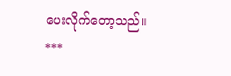ပေးလိုက်တော့သည်။
***